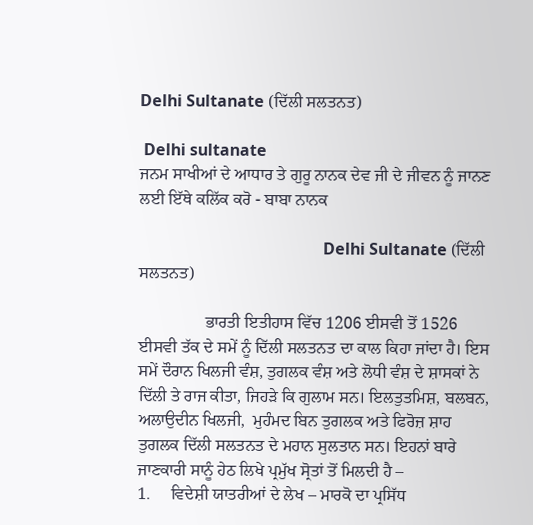Delhi Sultanate (ਦਿੱਲੀ ਸਲਤਨਤ)

 Delhi sultanate
ਜਨਮ ਸਾਖੀਆਂ ਦੇ ਆਧਾਰ ਤੇ ਗੁਰੂ ਨਾਨਕ ਦੇਵ ਜੀ ਦੇ ਜੀਵਨ ਨੂੰ ਜਾਨਣ ਲਈ ਇੱਥੇ ਕਲਿੱਕ ਕਰੋ - ਬਾਬਾ ਨਾਨਕ

                                              Delhi Sultanate (ਦਿੱਲੀ ਸਲਤਨਤ)

                ਭਾਰਤੀ ਇਤੀਹਾਸ ਵਿੱਚ 1206 ਈਸਵੀ ਤੋਂ 1526 ਈਸਵੀ ਤੱਕ ਦੇ ਸਮੇਂ ਨੂੰ ਦਿੱਲੀ ਸਲਤਨਤ ਦਾ ਕਾਲ ਕਿਹਾ ਜਾਂਦਾ ਹੈ। ਇਸ ਸਮੇਂ ਦੌਰਾਨ ਖਿਲਜੀ ਵੰਸ਼, ਤੁਗਲਕ ਵੰਸ਼ ਅਤੇ ਲੋਧੀ ਵੰਸ਼ ਦੇ ਸ਼ਾਸਕਾਂ ਨੇ ਦਿੱਲੀ ਤੇ ਰਾਜ ਕੀਤਾ, ਜਿਹੜੇ ਕਿ ਗੁਲਾਮ ਸਨ। ਇਲਤੁਤਮਿਸ਼, ਬਲਬਨ, ਅਲਾਉਦੀਨ ਖਿਲਜੀ,  ਮੁਹੰਮਦ ਬਿਨ ਤੁਗਲਕ ਅਤੇ ਫਿਰੋਜ਼ ਸ਼ਾਹ ਤੁਗਲਕ ਦਿੱਲੀ ਸਲਤਨਤ ਦੇ ਮਹਾਨ ਸੁਲਤਾਨ ਸਨ। ਇਹਨਾਂ ਬਾਰੇ ਜਾਣਕਾਰੀ ਸਾਨੂੰ ਹੇਠ ਲਿਖੇ ਪ੍ਰਮੁੱਖ ਸ੍ਰੋਤਾਂ ਤੋਂ ਮਿਲਦੀ ਹੈ –
1.     ਵਿਦੇਸ਼ੀ ਯਾਤਰੀਆਂ ਦੇ ਲੇਖ – ਮਾਰਕੋ ਦਾ ਪ੍ਰਸਿੱਧ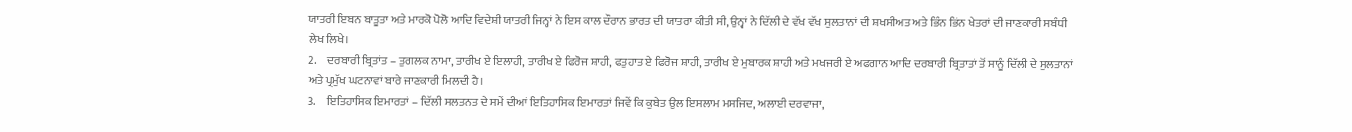ਯਾਤਰੀ ਇਬਨ ਬਾਤੂਤਾ ਅਤੇ ਮਾਰਕੋ ਪੋਲੋ ਆਦਿ ਵਿਦੇਸ਼ੀ ਯਾਤਰੀ ਜਿਨ੍ਹਾਂ ਨੇ ਇਸ ਕਾਲ ਦੌਰਾਨ ਭਾਰਤ ਦੀ ਯਾਤਰਾ ਕੀਤੀ ਸੀ, ਉਨ੍ਵਾਂ ਨੇ ਦਿੱਲੀ ਦੇ ਵੱਖ ਵੱਖ ਸੁਲਤਾਨਾਂ ਦੀ ਸ਼ਖਸੀਅਤ ਅਤੇ ਭਿੰਨ ਭਿਂਨ ਖੇਤਰਾਂ ਦੀ ਜਾਣਕਾਰੀ ਸਬੰਧੀ ਲੇਖ ਲਿਖੇ।
2.     ਦਰਬਾਰੀ ਬ੍ਰਿਤਾਂਤ – ਤੁਗਲਕ ਨਾਮਾ, ਤਾਰੀਖ ਏ ਇਲਾਹੀ, ਤਾਰੀਖ ਏ ਫਿਰੋਜ ਸ਼ਾਹੀ, ਫਤੁਹਾਤ ਏ ਫਿਰੋਜ ਸ਼ਾਹੀ, ਤਾਰੀਖ ਏ ਮੁਬਾਰਕ ਸ਼ਾਹੀ ਅਤੇ ਮਖਜਰੀ ਏ ਅਫਗਾਨ ਆਦਿ ਦਰਬਾਰੀ ਬ੍ਰਿਤਾਤਾਂ ਤੋਂ ਸਾਨੂੰ ਦਿੱਲੀ ਦੇ ਸੁਲਤਾਨਾਂ ਅਤੇ ਪ੍ਰਮੁੱਖ ਘਟਨਾਵਾਂ ਬਾਰੇ ਜਾਣਕਾਰੀ ਮਿਲਦੀ ਹੈ।
3.     ਇਤਿਹਾਸਿਕ ਇਮਾਰਤਾਂ – ਦਿੱਲੀ ਸਲਤਨਤ ਦੇ ਸਮੇਂ ਦੀਆਂ ਇਤਿਹਾਸਿਕ ਇਮਾਰਤਾਂ ਜਿਵੇਂ ਕਿ ਕੁਬੇਤ ਉਲ ਇਸਲਾਮ ਮਸਜਿਦ, ਅਲਾਈ ਦਰਵਾਜਾ,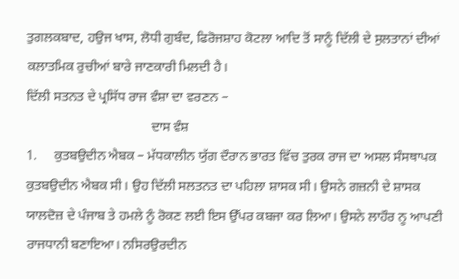ਤੁਗਲਕਬਾਦ, ਹਉਜ ਖਾਸ, ਲੋਧੀ ਗੁਬੰਦ, ਫਿਰੋਜਸ਼ਾਹ ਕੋਟਲਾ ਆਦਿ ਤੋਂ ਸਾਨੂੰ ਦਿੱਲੀ ਦੇ ਸੁਲਤਾਨਾਂ ਦੀਆਂ ਕਲਾਤਮਿਕ ਰੁਚੀਆਂ ਬਾਰੇ ਜਾਣਕਾਰੀ ਮਿਲਦੀ ਹੈ।
ਦਿੱਲੀ ਸਤਨਤ ਦੇ ਪ੍ਰਸਿੱਧ ਰਾਜ ਵੰਸ਼ਾ ਦਾ ਵਰਣਨ –
                                     ਦਾਸ ਵੰਸ਼
1.     ਕੁਤਬਉਦੀਨ ਐਬਕ – ਮੱਧਕਾਲੀਨ ਯੁੱਗ ਦੌਰਾਨ ਭਾਰਤ ਵਿੱਚ ਤੁਰਕ ਰਾਜ ਦਾ ਅਸਲ ਸੰਸਥਾਪਕ ਕੁਤਬਉਦੀਨ ਐਬਕ ਸੀ। ਉਹ ਦਿੱਲੀ ਸਲਤਨਤ ਦਾ ਪਹਿਲਾ ਸ਼ਾਸਕ ਸੀ। ਉਸਨੇ ਗਜ਼ਨੀ ਦੇ ਸ਼ਾਸਕ ਯਾਲਦੋਜ਼ ਦੇ ਪੰਜਾਬ ਤੇ ਹਮਲੇ ਨੂੰ ਰੋਕਣ ਲਈ ਇਸ ਉੱਪਰ ਕਬਜਾ ਕਰ ਲਿਆ। ਉਸਨੇ ਲਾਹੌਰ ਨੂ ਆਪਣੀ ਰਾਜਧਾਨੀ ਬਣਾਇਆ। ਨਸਿਰਉਰਦੀਨ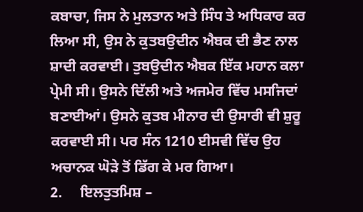ਕਬਾਚਾ, ਜਿਸ ਨੇ ਮੁਲਤਾਨ ਅਤੇ ਸਿੰਧ ਤੇ ਅਧਿਕਾਰ ਕਰ ਲਿਆ ਸੀ, ਉਸ ਨੇ ਕੁਤਬਉਦੀਨ ਐਬਕ ਦੀ ਭੈਣ ਨਾਲ ਸ਼ਾਦੀ ਕਰਵਾਈ। ਤੁਬਉਦੀਨ ਐਬਕ ਇੱਕ ਮਹਾਨ ਕਲਾ ਪ੍ਰੇਮੀ ਸੀ। ਉਸਨੇ ਦਿੱਲੀ ਅਤੇ ਅਜਮੇਰ ਵਿੱਚ ਮਸਜਿਦਾਂ ਬਣਾਈਆਂ। ਉਸਨੇ ਕੁਤਬ ਮੀਨਾਰ ਦੀ ਉਸਾਰੀ ਵੀ ਸ਼ੁਰੂ ਕਰਵਾਈ ਸੀ। ਪਰ ਸੰਨ 1210 ਈਸਵੀ ਵਿੱਚ ਉਹ ਅਚਾਨਕ ਘੋੜੇ ਤੋਂ ਡਿੱਗ ਕੇ ਮਰ ਗਿਆ।
2.     ਇਲਤੁਤਮਿਸ਼ –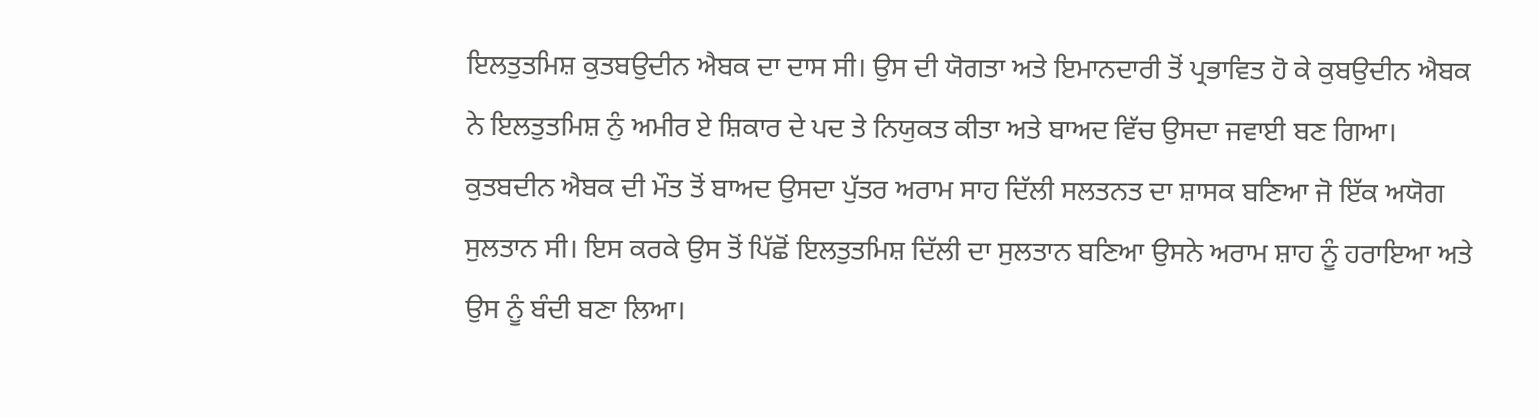ਇਲਤੁਤਮਿਸ਼ ਕੁਤਬਉਦੀਨ ਐਬਕ ਦਾ ਦਾਸ ਸੀ। ਉਸ ਦੀ ਯੋਗਤਾ ਅਤੇ ਇਮਾਨਦਾਰੀ ਤੋਂ ਪ੍ਰਭਾਵਿਤ ਹੋ ਕੇ ਕੁਬਉਦੀਨ ਐਬਕ ਨੇ ਇਲਤੁਤਮਿਸ਼ ਨੁੰ ਅਮੀਰ ਏ ਸ਼ਿਕਾਰ ਦੇ ਪਦ ਤੇ ਨਿਯੁਕਤ ਕੀਤਾ ਅਤੇ ਬਾਅਦ ਵਿੱਚ ਉਸਦਾ ਜਵਾਈ ਬਣ ਗਿਆ। ਕੁਤਬਦੀਨ ਐਬਕ ਦੀ ਮੌਤ ਤੋਂ ਬਾਅਦ ਉਸਦਾ ਪੁੱਤਰ ਅਰਾਮ ਸਾਹ ਦਿੱਲੀ ਸਲਤਨਤ ਦਾ ਸ਼ਾਸਕ ਬਣਿਆ ਜੋ ਇੱਕ ਅਯੋਗ ਸੁਲਤਾਨ ਸੀ। ਇਸ ਕਰਕੇ ਉਸ ਤੋਂ ਪਿੱਛੋਂ ਇਲਤੁਤਮਿਸ਼ ਦਿੱਲੀ ਦਾ ਸੁਲਤਾਨ ਬਣਿਆ ਉਸਨੇ ਅਰਾਮ ਸ਼ਾਹ ਨੂੰ ਹਰਾਇਆ ਅਤੇ ਉਸ ਨੂੰ ਬੰਦੀ ਬਣਾ ਲਿਆ।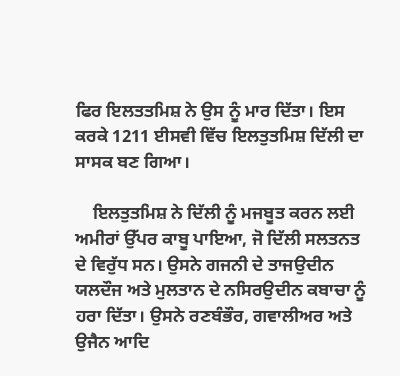ਫਿਰ ਇਲਤਤਮਿਸ਼ ਨੇ ਉਸ ਨੂੰ ਮਾਰ ਦਿੱਤਾ। ਇਸ ਕਰਕੇ 1211 ਈਸਵੀ ਵਿੱਚ ਇਲਤੁਤਮਿਸ਼ ਦਿੱਲੀ ਦਾ ਸਾਸਕ ਬਣ ਗਿਆ।

    ਇਲਤੁਤਮਿਸ਼ ਨੇ ਦਿੱਲੀ ਨੂੰ ਮਜਬੂਤ ਕਰਨ ਲਈ ਅਮੀਰਾਂ ਉੱਪਰ ਕਾਬੂ ਪਾਇਆ, ਜੋ ਦਿੱਲੀ ਸਲਤਨਤ ਦੇ ਵਿਰੁੱਧ ਸਨ। ਉਸਨੇ ਗਜਨੀ ਦੇ ਤਾਜਉਦੀਨ ਯਲਦੌਜ ਅਤੇ ਮੁਲਤਾਨ ਦੇ ਨਸਿਰਉਦੀਨ ਕਬਾਚਾ ਨੂੰ ਹਰਾ ਦਿੱਤਾ। ਉਸਨੇ ਰਣਬੰਭੌਰ, ਗਵਾਲੀਅਰ ਅਤੇ ਉਜੈਨ ਆਦਿ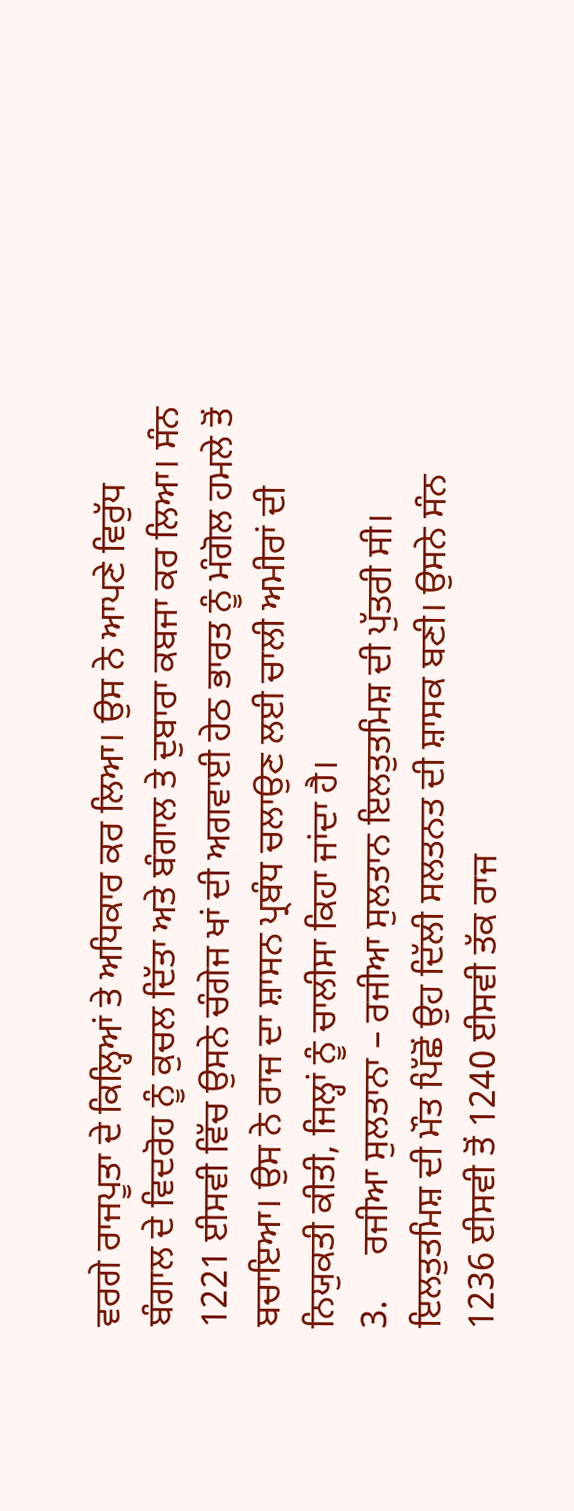ਵਰਗੇ ਰਾਜਪੂਤਾ ਦੇ ਕਿਲ੍ਹਿਆਂ ਤੇ ਅਧਿਕਾਰ ਕਰ ਲਿਆ। ਉਸ ਨੇ ਆਪਣੇ ਵਿਰੁੱਧ ਬੰਗਾਲ ਦੇ ਵਿਦਰੋਹ ਨੂੰ ਕੁਚਲ ਦਿੱਤਾ ਅਤੇ ਬੰਗਾਲ ਤੇ ਦੁਬਾਰਾ ਕਬਜਾ ਕਰ ਲਿਆ। ਸੰਨ 1221 ਈਸਵੀ ਵਿੱਚ ਉਸਨੇ ਚੰਗੇਜ ਖਾਂ ਦੀ ਅਗਵਾਈ ਹੇਠ ਭਾਰਤ ਨੂੰ ਮੰਗੋਲ ਹਮਲੇ ਤੋਂ ਬਚਾਇਆ। ਉਸ ਨੇ ਰਾਜ ਦਾ ਸ਼ਾਸਨ ਪ੍ਰਬੰਧ ਚਲਾਉਣ ਲਈ ਚਾਲੀ ਅਮੀਰਾਂ ਦੀ ਨਿਯੁਕਤੀ ਕੀਤੀ, ਜਿਲ੍ਹਾਂ ਨੂੰ ਚਾਲੀਸਾ ਕਿਹਾ ਜਾਂਦਾ ਹੈ।
3.     ਰਜੀਆ ਸੁਲਤਾਨਾ – ਰਜੀਆ ਸੁਲਤਾਨ ਇਲਤੁਤਮਿਸ਼ ਦੀ ਪੁੱਤਰੀ ਸੀ। ਇਲਤੁਤਮਿਸ਼ ਦੀ ਮੌਤ ਪਿੱਛੋਂ ਉਹ ਦਿੱਲੀ ਸਲਤਨਤ ਦੀ ਸ਼ਾਸਕ ਬਣੀ। ਉਸਨੇ ਸੰਨ 1236 ਈਸਵੀ ਤੋਂ 1240 ਈਸਵੀ ਤੱਕ ਰਾਜ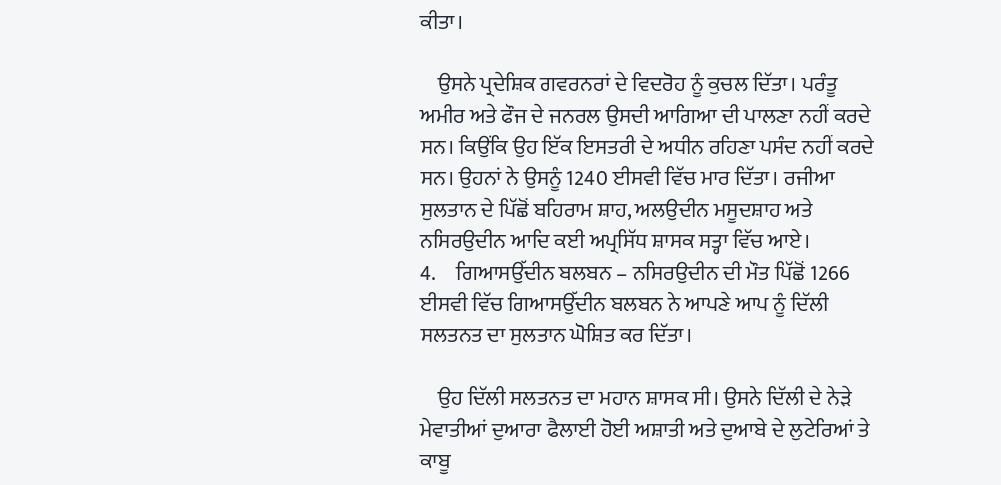ਕੀਤਾ।

    ਉਸਨੇ ਪ੍ਰਦੇਸ਼ਿਕ ਗਵਰਨਰਾਂ ਦੇ ਵਿਦਰੋਹ ਨੂੰ ਕੁਚਲ ਦਿੱਤਾ। ਪਰੰਤੂ ਅਮੀਰ ਅਤੇ ਫੌਜ ਦੇ ਜਨਰਲ ਉਸਦੀ ਆਗਿਆ ਦੀ ਪਾਲਣਾ ਨਹੀਂ ਕਰਦੇ ਸਨ। ਕਿਉਂਕਿ ਉਹ ਇੱਕ ਇਸਤਰੀ ਦੇ ਅਧੀਨ ਰਹਿਣਾ ਪਸੰਦ ਨਹੀਂ ਕਰਦੇ ਸਨ। ਉਹਨਾਂ ਨੇ ਉਸਨੂੰ 1240 ਈਸਵੀ ਵਿੱਚ ਮਾਰ ਦਿੱਤਾ। ਰਜੀਆ ਸੁਲਤਾਨ ਦੇ ਪਿੱਛੋਂ ਬਹਿਰਾਮ ਸ਼ਾਹ, ਅਲਉਦੀਨ ਮਸੂਦਸ਼ਾਹ ਅਤੇ ਨਸਿਰਉਦੀਨ ਆਦਿ ਕਈ ਅਪ੍ਰਸਿੱਧ ਸ਼ਾਸਕ ਸਤ੍ਹਾ ਵਿੱਚ ਆਏ।
4.     ਗਿਆਸਉੱਦੀਨ ਬਲਬਨ – ਨਸਿਰਉਦੀਨ ਦੀ ਮੌਤ ਪਿੱਛੋਂ 1266 ਈਸਵੀ ਵਿੱਚ ਗਿਆਸਉੱਦੀਨ ਬਲਬਨ ਨੇ ਆਪਣੇ ਆਪ ਨੂੰ ਦਿੱਲੀ ਸਲਤਨਤ ਦਾ ਸੁਲਤਾਨ ਘੋਸ਼ਿਤ ਕਰ ਦਿੱਤਾ।

    ਉਹ ਦਿੱਲੀ ਸਲਤਨਤ ਦਾ ਮਹਾਨ ਸ਼ਾਸਕ ਸੀ। ਉਸਨੇ ਦਿੱਲੀ ਦੇ ਨੇੜੇ ਮੇਵਾਤੀਆਂ ਦੁਆਰਾ ਫੈਲਾਈ ਹੋਈ ਅਸ਼ਾਤੀ ਅਤੇ ਦੁਆਬੇ ਦੇ ਲੁਟੇਰਿਆਂ ਤੇ ਕਾਬੂ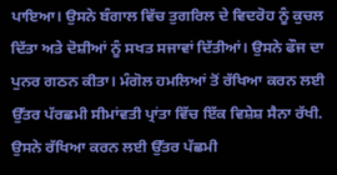ਪਾਇਆ। ਉਸਨੇ ਬੰਗਾਲ ਵਿੱਚ ਤੁਗਰਿਲ ਦੇ ਵਿਦਰੋਹ ਨੂੰ ਕੁਚਲ ਦਿੱਤਾ ਅਤੇ ਦੋਸ਼ੀਆਂ ਨੂੰ ਸਖਤ ਸਜਾਵਾਂ ਦਿੱਤੀਆਂ। ਉਸਨੇ ਫੌਜ ਦਾ ਪੁਨਰ ਗਠਨ ਕੀਤਾ। ਮੰਗੋਲ ਹਮਲਿਆਂ ਤੋਂ ਰੱਖਿਆ ਕਰਨ ਲਈ ਉੱਤਰ ਪੱਰਛਮੀ ਸੀਮਾਂਵਤੀ ਪ੍ਰਾਂਤਾ ਵਿੱਚ ਇੱਕ ਵਿਸ਼ੇਸ਼ ਸੈਨਾ ਰੱਖੀ. ਉਸਨੇ ਰੱਖਿਆ ਕਰਨ ਲਈ ਉੱਤਰ ਪੱਛਮੀ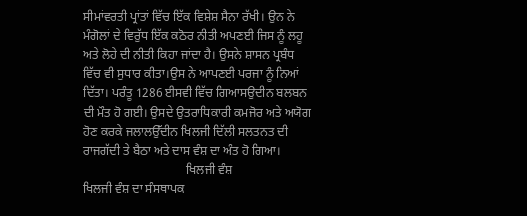ਸੀਮਾਂਵਰਤੀ ਪ੍ਰਾਂਤਾਂ ਵਿੱਚ ਇੱਕ ਵਿਸ਼ੇਸ਼ ਸੈਨਾ ਰੱਖੀ। ਉਨ ਨੇ ਮੰਗੋਲਾਂ ਦੇ ਵਿਰੁੱਧ ਇੱਕ ਕਠੋਰ ਨੀਤੀ ਅਪਣਈ ਜਿਸ ਨੂੰ ਲਹੂ ਅਤੇ ਲੋਹੇ ਦੀ ਨੀਤੀ ਕਿਹਾ ਜਾਂਦਾ ਹੈ। ਉਸਨੇ ਸ਼ਾਸਨ ਪ੍ਰਬੰਧ ਵਿੱਚ ਵੀ ਸੁਧਾਰ ਕੀਤਾ।ਉਸ ਨੇ ਆਪਣਈ ਪਰਜਾ ਨੂੰ ਨਿਆਂ ਦਿੱਤਾ। ਪਰੰਤੂ 1286 ਈਸਵੀ ਵਿੱਚ ਗਿਆਸਉਦੀਨ ਬਲਬਨ ਦੀ ਮੌਤ ਹੋ ਗਈ। ਉਸਦੇ ਉਤਰਾਧਿਕਾਰੀ ਕਮਜੋਰ ਅਤੇ ਅਯੋਗ ਹੋਣ ਕਰਕੇ ਜਲਾਲਉੱਦੀਨ ਖਿਲਜੀ ਦਿੱਲੀ ਸਲਤਨਤ ਦੀ ਰਾਜਗੱਦੀ ਤੇ ਬੈਠਾ ਅਤੇ ਦਾਸ ਵੰਸ਼ ਦਾ ਅੰਤ ਹੋ ਗਿਆ।
                                 ਖਿਲਜੀ ਵੰਸ਼
ਖਿਲਜੀ ਵੰਸ਼ ਦਾ ਸੰਸਥਾਪਕ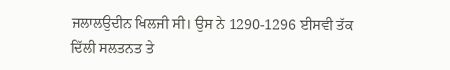ਜਲਾਲਉਦੀਨ ਖਿਲਜੀ ਸੀ। ਉਸ ਨੇ 1290-1296 ਈਸਵੀ ਤੱਕ ਦਿੱਲੀ ਸਲਤਨਤ ਤੇ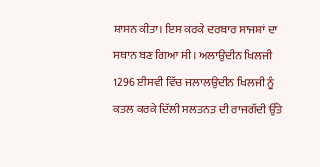ਸ਼ਾਸਨ ਕੀਤਾ। ਇਸ ਕਰਕੇ ਦਰਬਾਰ ਸਾਜਸ਼ਾਂ ਦਾ ਸਥਾਨ ਬਣ ਗਿਆ ਸੀ। ਅਲਾਉਦੀਨ ਖਿਲਜੀ 1296 ਈਸਵੀ ਵਿੱਚ ਜਲਾਲਉਦੀਨ ਖਿਲਜੀ ਨੂੰ ਕਤਲ ਕਰਕੇ ਦਿੱਲੀ ਸਲਤਨਤ ਦੀ ਰਾਜਗੱਦੀ ਉੱਤੇ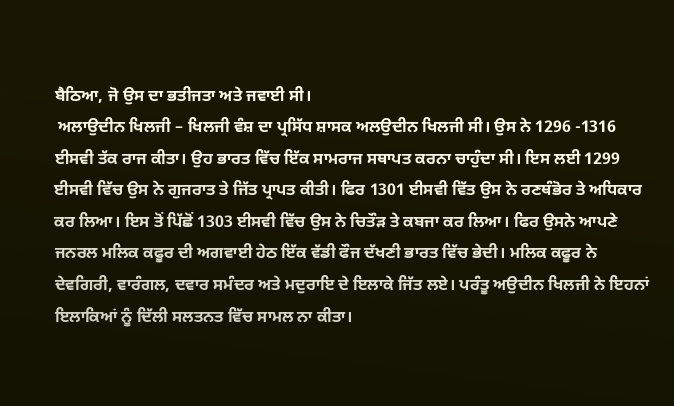ਬੈਠਿਆ, ਜੋ ਉਸ ਦਾ ਭਤੀਜਤਾ ਅਤੇ ਜਵਾਈ ਸੀ।
 ਅਲਾਉਦੀਨ ਖਿਲਜੀ – ਖਿਲਜੀ ਵੰਸ਼ ਦਾ ਪ੍ਰਸਿੱਧ ਸ਼ਾਸਕ ਅਲਉਦੀਨ ਖਿਲਜੀ ਸੀ। ਉਸ ਨੇ 1296 -1316 ਈਸਵੀ ਤੱਕ ਰਾਜ ਕੀਤਾ। ਉਹ ਭਾਰਤ ਵਿੱਚ ਇੱਕ ਸਾਮਰਾਜ ਸਥਾਪਤ ਕਰਨਾ ਚਾਹੁੰਦਾ ਸੀ। ਇਸ ਲਈ 1299 ਈਸਵੀ ਵਿੱਚ ਉਸ ਨੇ ਗੁਜਰਾਤ ਤੇ ਜਿੱਤ ਪ੍ਰਾਪਤ ਕੀਤੀ। ਫਿਰ 1301 ਈਸਵੀ ਵਿੱਤ ਉਸ ਨੇ ਰਣਥੰਭੋਰ ਤੇ ਅਧਿਕਾਰ ਕਰ ਲਿਆ। ਇਸ ਤੋਂ ਪਿੱਛੋਂ 1303 ਈਸਵੀ ਵਿੱਚ ਉਸ ਨੇ ਚਿਤੌੜ ਤੇ ਕਬਜਾ ਕਰ ਲਿਆ। ਫਿਰ ਉਸਨੇ ਆਪਣੇ ਜਨਰਲ ਮਲਿਕ ਕਫੂਰ ਦੀ ਅਗਵਾਈ ਹੇਠ ਇੱਕ ਵੱਡੀ ਫੌਜ ਦੱਖਣੀ ਭਾਰਤ ਵਿੱਚ ਭੇਦੀ। ਮਲਿਕ ਕਫੂਰ ਨੇ ਦੇਵਗਿਰੀ, ਵਾਰੰਗਲ, ਦਵਾਰ ਸਮੰਦਰ ਅਤੇ ਮਦੁਰਾਇ ਦੇ ਇਲਾਕੇ ਜਿੱਤ ਲਏ। ਪਰੰਤੂ ਅਉਦੀਨ ਖਿਲਜੀ ਨੇ ਇਹਨਾਂ ਇਲਾਕਿਆਂ ਨੂੰ ਦਿੱਲੀ ਸਲਤਨਤ ਵਿੱਚ ਸਾਮਲ ਨਾ ਕੀਤਾ।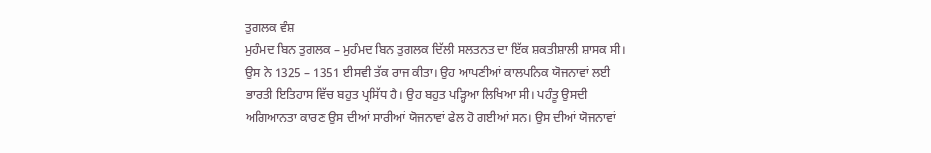ਤੁਗਲਕ ਵੰਸ਼
ਮੁਹੰਮਦ ਬਿਨ ਤੁਗਲਕ – ਮੁਹੰਮਦ ਬਿਨ ਤੁਗਲਕ ਦਿੱਲੀ ਸਲਤਨਤ ਦਾ ਇੱਕ ਸ਼ਕਤੀਸ਼ਾਲੀ ਸ਼ਾਸਕ ਸੀ। ਉਸ ਨੇ 1325 – 1351 ਈਸਵੀ ਤੱਕ ਰਾਜ ਕੀਤਾ। ਉਹ ਆਪਣੀਆਂ ਕਾਲਪਨਿਕ ਯੋਜਨਾਵਾਂ ਲਈ ਭਾਰਤੀ ਇਤਿਹਾਸ ਵਿੱਚ ਬਹੁਤ ਪ੍ਰਸਿੱਧ ਹੈ। ਉਹ ਬਹੁਤ ਪੜ੍ਹਿਆ ਲਿਖਿਆ ਸੀ। ਪਹੰਤੂ ਉਸਦੀ ਅਗਿਆਨਤਾ ਕਾਰਣ ਉਸ ਦੀਆਂ ਸਾਰੀਆਂ ਯੋਜਨਾਵਾਂ ਫੇਲ ਹੋ ਗਈਆਂ ਸਨ। ਉਸ ਦੀਆਂ ਯੋਜਨਾਵਾਂ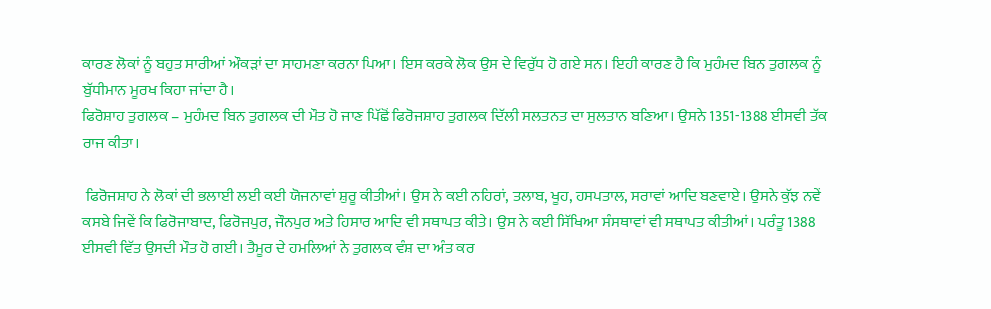ਕਾਰਣ ਲੋਕਾਂ ਨੂੰ ਬਹੁਤ ਸਾਰੀਆਂ ਔਕੜਾਂ ਦਾ ਸਾਹਮਣਾ ਕਰਨਾ ਪਿਆ। ਇਸ ਕਰਕੇ ਲੋਕ ਉਸ ਦੇ ਵਿਰੁੱਧ ਹੋ ਗਏ ਸਨ। ਇਹੀ ਕਾਰਣ ਹੈ ਕਿ ਮੁਹੰਮਦ ਬਿਨ ਤੁਗਲਕ ਨੂੰ ਬੁੱਧੀਮਾਨ ਮੂਰਖ ਕਿਹਾ ਜਾਂਦਾ ਹੈ।
ਫਿਰੋਸ਼ਾਹ ਤੁਗਲਕ – ਮੁਹੰਮਦ ਬਿਨ ਤੁਗਲਕ ਦੀ ਮੌਤ ਹੋ ਜਾਣ ਪਿੱਛੋਂ ਫਿਰੋਜਸ਼ਾਹ ਤੁਗਲਕ ਦਿੱਲੀ ਸਲਤਨਤ ਦਾ ਸੁਲਤਾਨ ਬਣਿਆ। ਉਸਨੇ 1351-1388 ਈਸਵੀ ਤੱਕ ਰਾਜ ਕੀਤਾ।

 ਫਿਰੋਜਸ਼ਾਹ ਨੇ ਲੋਕਾਂ ਦੀ ਭਲਾਈ ਲਈ ਕਈ ਯੋਜਨਾਵਾਂ ਸ਼ੁਰੂ ਕੀਤੀਆਂ। ਉਸ ਨੇ ਕਈ ਨਹਿਰਾਂ, ਤਲਾਬ, ਖੂਹ, ਹਸਪਤਾਲ, ਸਰਾਵਾਂ ਆਦਿ ਬਣਵਾਏ। ਉਸਨੇ ਕੁੱਝ ਨਵੇਂ ਕਸਬੇ ਜਿਵੇਂ ਕਿ ਫਿਰੋਜਾਬਾਦ, ਫਿਰੋਜਪੁਰ, ਜੌਨਪੁਰ ਅਤੇ ਹਿਸਾਰ ਆਦਿ ਵੀ ਸਥਾਪਤ ਕੀਤੇ। ਉਸ ਨੇ ਕਈ ਸਿੱਖਿਆ ਸੰਸਥਾਵਾਂ ਵੀ ਸਥਾਪਤ ਕੀਤੀਆਂ। ਪਰੰਤੂ 1388 ਈਸਵੀ ਵਿੱਤ ਉਸਦੀ ਮੌਤ ਹੋ ਗਈ। ਤੈਮੂਰ ਦੇ ਹਮਲਿਆਂ ਨੇ ਤੁਗਲਕ ਵੰਸ਼ ਦਾ ਅੰਤ ਕਰ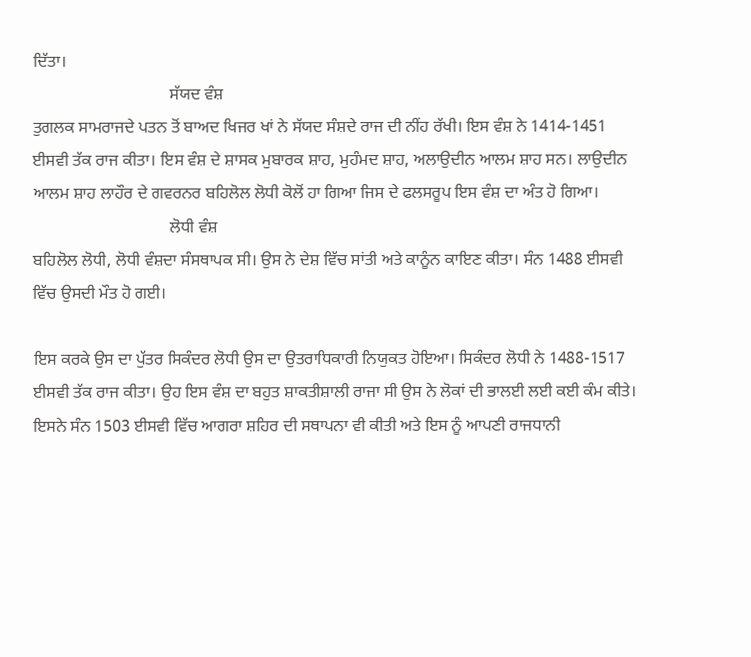ਦਿੱਤਾ।
                                 ਸੱਯਦ ਵੰਸ਼
ਤੁਗਲਕ ਸਾਮਰਾਜਦੇ ਪਤਨ ਤੋਂ ਬਾਅਦ ਖਿਜਰ ਖਾਂ ਨੇ ਸੱਯਦ ਸੰਸ਼ਦੇ ਰਾਜ ਦੀ ਨੀਂਹ ਰੱਖੀ। ਇਸ ਵੰਸ਼ ਨੇ 1414-1451 ਈਸਵੀ ਤੱਕ ਰਾਜ ਕੀਤਾ। ਇਸ ਵੰਸ਼ ਦੇ ਸ਼ਾਸਕ ਮੁਬਾਰਕ ਸ਼ਾਹ, ਮੁਹੰਮਦ ਸ਼ਾਹ, ਅਲਾਉਦੀਨ ਆਲਮ ਸ਼ਾਹ ਸਨ। ਲਾਉਦੀਨ ਆਲਮ ਸ਼ਾਹ ਲਾਹੌਰ ਦੇ ਗਵਰਨਰ ਬਹਿਲੋਲ ਲੋਧੀ ਕੋਲੋਂ ਹਾ ਗਿਆ ਜਿਸ ਦੇ ਫਲਸਰੂਪ ਇਸ ਵੰਸ਼ ਦਾ ਅੰਤ ਹੋ ਗਿਆ।
                                 ਲੋਧੀ ਵੰਸ਼
ਬਹਿਲੋਲ ਲੋਧੀ, ਲੋਧੀ ਵੰਸ਼ਦਾ ਸੰਸਥਾਪਕ ਸੀ। ਉਸ ਨੇ ਦੇਸ਼ ਵਿੱਚ ਸਾਂਤੀ ਅਤੇ ਕਾਨੂੰਨ ਕਾਇਣ ਕੀਤਾ। ਸੰਨ 1488 ਈਸਵੀ ਵਿੱਚ ਉਸਦੀ ਮੌਤ ਹੋ ਗਈ।

ਇਸ ਕਰਕੇ ਉਸ ਦਾ ਪੁੱਤਰ ਸਿਕੰਦਰ ਲੋਧੀ ਉਸ ਦਾ ਉਤਰਾਧਿਕਾਰੀ ਨਿਯੁਕਤ ਹੋਇਆ। ਸਿਕੰਦਰ ਲੋਧੀ ਨੇ 1488-1517 ਈਸਵੀ ਤੱਕ ਰਾਜ ਕੀਤਾ। ਉਹ ਇਸ ਵੰਸ਼ ਦਾ ਬਹੁਤ ਸ਼ਾਕਤੀਸ਼ਾਲੀ ਰਾਜਾ ਸੀ ਉਸ ਨੇ ਲੋਕਾਂ ਦੀ ਭਾਲਈ ਲਈ ਕਈ ਕੰਮ ਕੀਤੇ। ਇਸਨੇ ਸੰਨ 1503 ਈਸਵੀ ਵਿੱਚ ਆਗਰਾ ਸ਼ਹਿਰ ਦੀ ਸਥਾਪਨਾ ਵੀ ਕੀਤੀ ਅਤੇ ਇਸ ਨੂੰ ਆਪਣੀ ਰਾਜਧਾਨੀ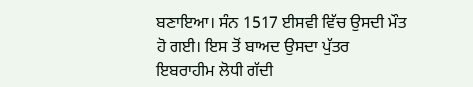ਬਣਾਇਆ। ਸੰਨ 1517 ਈਸਵੀ ਵਿੱਚ ਉਸਦੀ ਮੌਤ ਹੋ ਗਈ। ਇਸ ਤੋਂ ਬਾਅਦ ਉਸਦਾ ਪੁੱਤਰ ਇਬਰਾਹੀਮ ਲੋਧੀ ਗੱਦੀ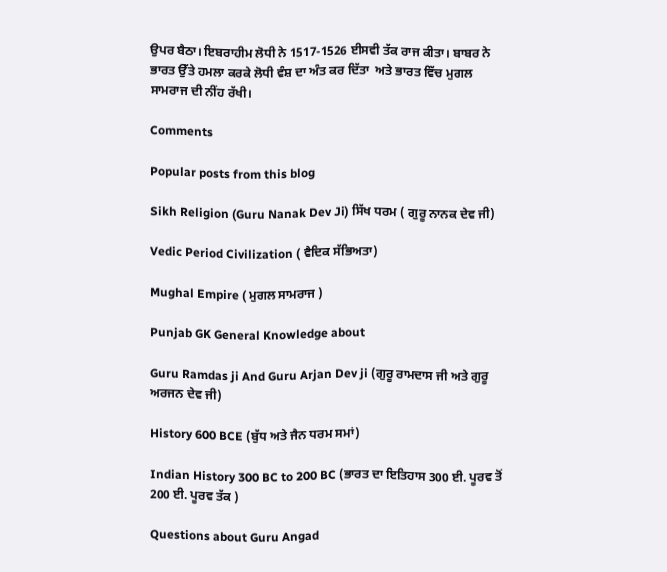ਉਪਰ ਬੈਠਾ। ਇਬਰਾਹੀਮ ਲੋਧੀ ਨੇ 1517-1526 ਈਸਵੀ ਤੱਕ ਰਾਜ ਕੀਤਾ। ਬਾਬਰ ਨੇ ਭਾਰਤ ਉੱਤੇ ਹਮਲਾ ਕਰਕੇ ਲੋਧੀ ਵੰਸ਼ ਦਾ ਅੰਤ ਕਰ ਦਿੱਤਾ  ਅਤੇ ਭਾਰਤ ਵਿੱਚ ਮੁਗਲ ਸਾਮਰਾਜ ਦੀ ਨੀਂਹ ਰੱਖੀ।

Comments

Popular posts from this blog

Sikh Religion (Guru Nanak Dev Ji) ਸਿੱਖ ਧਰਮ ( ਗੁਰੂ ਨਾਨਕ ਦੇਵ ਜੀ)

Vedic Period Civilization ( ਵੈਦਿਕ ਸੱਭਿਅਤਾ)

Mughal Empire ( ਮੁਗਲ ਸਾਮਰਾਜ )

Punjab GK General Knowledge about

Guru Ramdas ji And Guru Arjan Dev ji (ਗੁਰੂ ਰਾਮਦਾਸ ਜੀ ਅਤੇ ਗੁਰੂ ਅਰਜਨ ਦੇਵ ਜੀ)

History 600 BCE (ਬੁੱਧ ਅਤੇ ਜੈਨ ਧਰਮ ਸਮਾਂ)

Indian History 300 BC to 200 BC (ਭਾਰਤ ਦਾ ਇਤਿਹਾਸ 300 ਈ. ਪੂਰਵ ਤੋਂ 200 ਈ. ਪੂਰਵ ਤੱਕ )

Questions about Guru Angad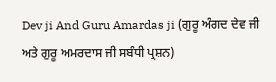Dev ji And Guru Amardas ji (ਗੁਰੂ ਅੰਗਦ ਦੇਵ ਜੀ ਅਤੇ ਗੁਰੂ ਅਮਰਦਾਸ ਜੀ ਸਬੰਧੀ ਪ੍ਰਸ਼ਨ)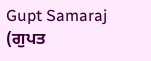Gupt Samaraj (ਗੁਪਤ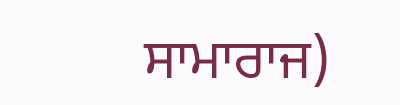ਸਾਮਾਰਾਜ)